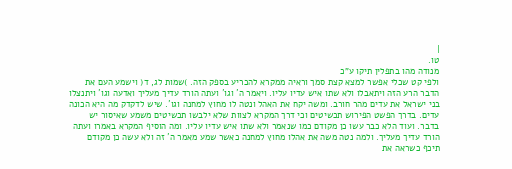|
טו.
מנודה מהו בתפלין תיקו ע"כ
ולפי קט שכלי אפשר למצא קצת סמך וראיה ממקרא להכריע בספק הזה. )שמות לג, ד( וישמע העם את הדבר הרע הזה ויתאבלו ולא שתו איש עדיו עליו. ויאמר ה´ וגו´ ועתה הורד עדיך מעליך ואדעה וגו´ ויתנצלו בני ישראל את עדים מהר חורב. ומשה יקח את האהל ונטה לו מחוץ למחנה וגו´. שיש לדקדק מה היא הכונה עדים. בדרך הפשט הפירוש תכשיטים וכי דרך המקרא לצוות שלא ילבשו תכשיטים משמע שאיסור יש בדבר. ועוד הלא כבר עשו כן מקודם כמו שנאמר ולא שתו איש עדיו עליו. ומה הוסיף המקרא באמרו ועתה הורד עדיך מעליך. ולמה נטה משה את אהלו מחוץ למחנה כאשר שמע מאמר ה´ זה ולא עשה כן מקודם תיכף כשראה את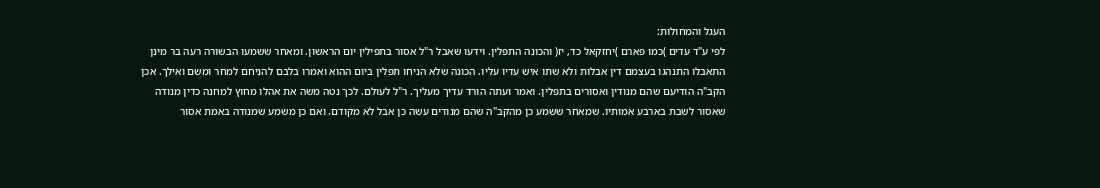העגל והמחולות:
לפי ע"ד עדים )כמו פארם )יחזקאל כד, יז( והכונה התפלין. וידעו שאבל ר"ל אסור בתפילין יום הראשון. ומאחר ששמעו הבשורה רעה בר מינן התאבלו התנהגו בעצמם דין אבלות ולא שתו איש עדיו עליו. הכונה שלא הניחו תפלין ביום ההוא ואמרו בלבם להניחם למחר ומשם ואילך. אכן הקב"ה הודיעם שהם מנודין ואסורים בתפלין. ואמר ועתה הורד עדיך מעליך. ר"ל לעולם. לכך נטה משה את אהלו מחוץ למחנה כדין מנודה שאסור לשבת בארבע אמותיו. שמאחר ששמע כן מהקב"ה שהם מנודים עשה כן אבל לא מקודם. ואם כן משמע שמנודה באמת אסור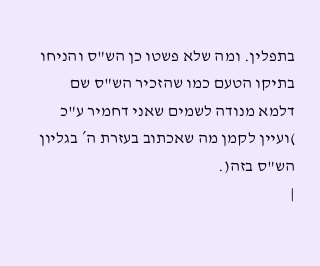בתפלין. ומה שלא פשטו כן הש"ס והניחו בתיקו הטעם כמו שהזכיר הש"ס שם דלמא מנודה לשמים שאני דחמיר ע"כ )ועיין לקמן מה שאכתוב בעזרת ה´ בגליון הש"ס בזה(.
|